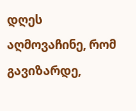დღეს აღმოვაჩინე, რომ გავიზარდე,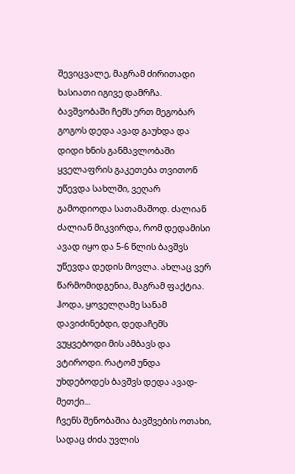შევიცვალე, მაგრამ ძირითადი ხასიათი იგივე დამრჩა.
ბავშვობაში ჩემს ერთ მეგობარ გოგოს დედა ავად გაუხდა და დიდი ხნის განმავლობაში ყველაფრის გაკეთება თვითონ უწევდა სახლში, ვეღარ გამოდიოდა სათამაშოდ. ძალიან ძალიან მიკვირდა, რომ დედამისი ავად იყო და 5-6 წლის ბავშვს უწევდა დედის მოვლა. ახლაც ვერ წარმომიდგენია, მაგრამ ფაქტია. ჰოდა, ყოველღამე სანამ დავიძინებდი, დედაჩემს ვუყვებოდი მის ამბავს და ვტიროდი. რატომ უნდა უხდებოდეს ბავშვს დედა ავად-მეთქი...
ჩვენს შენობაშია ბავშვების ოთახი, სადაც ძიძა უვლის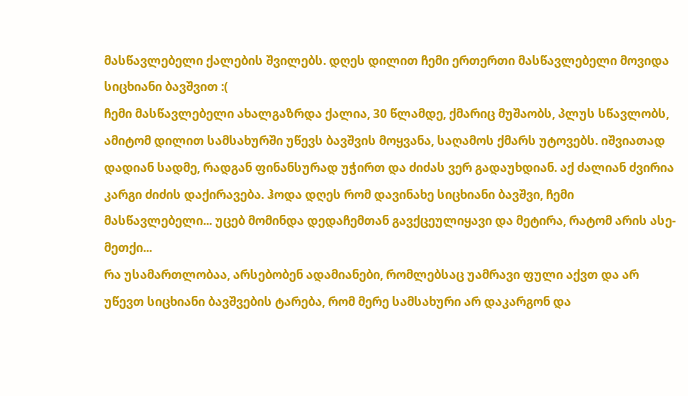მასწავლებელი ქალების შვილებს. დღეს დილით ჩემი ერთერთი მასწავლებელი მოვიდა სიცხიანი ბავშვით :(
ჩემი მასწავლებელი ახალგაზრდა ქალია, 30 წლამდე, ქმარიც მუშაობს, პლუს სწავლობს, ამიტომ დილით სამსახურში უწევს ბავშვის მოყვანა, საღამოს ქმარს უტოვებს. იშვიათად დადიან სადმე, რადგან ფინანსურად უჭირთ და ძიძას ვერ გადაუხდიან. აქ ძალიან ძვირია კარგი ძიძის დაქირავება. ჰოდა დღეს რომ დავინახე სიცხიანი ბავშვი, ჩემი მასწავლებელი... უცებ მომინდა დედაჩემთან გავქცეულიყავი და მეტირა, რატომ არის ასე-მეთქი...
რა უსამართლობაა, არსებობენ ადამიანები, რომლებსაც უამრავი ფული აქვთ და არ უწევთ სიცხიანი ბავშვების ტარება, რომ მერე სამსახური არ დაკარგონ და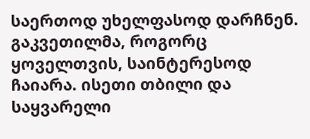საერთოდ უხელფასოდ დარჩნენ.
გაკვეთილმა, როგორც ყოველთვის, საინტერესოდ ჩაიარა. ისეთი თბილი და საყვარელი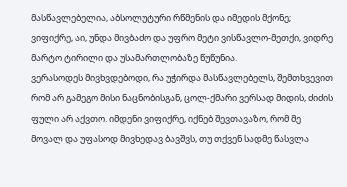მასწავლებელია, აბსოლუტური რწმენის და იმედის მქონე; ვიფიქრე, აი, უნდა მივბაძო და უფრო მეტი ვისწავლო-მეთქი, ვიდრე მარტო ტირილი და უსამართლობაზე წუწუნია.
ვერასოდეს მივხვდებოდი, რა უჭირდა მასწავლებელს, შემთხვევით რომ არ გამეგო მისი ნაცნობისგან, ცოლ-ქმარი ვერსად მიდის, ძიძის ფული არ აქვთო. იმდენი ვიფიქრე, იქნებ შევთავაზო, რომ მე მოვალ და უფასოდ მივხედავ ბავშვს, თუ თქვენ სადმე წასვლა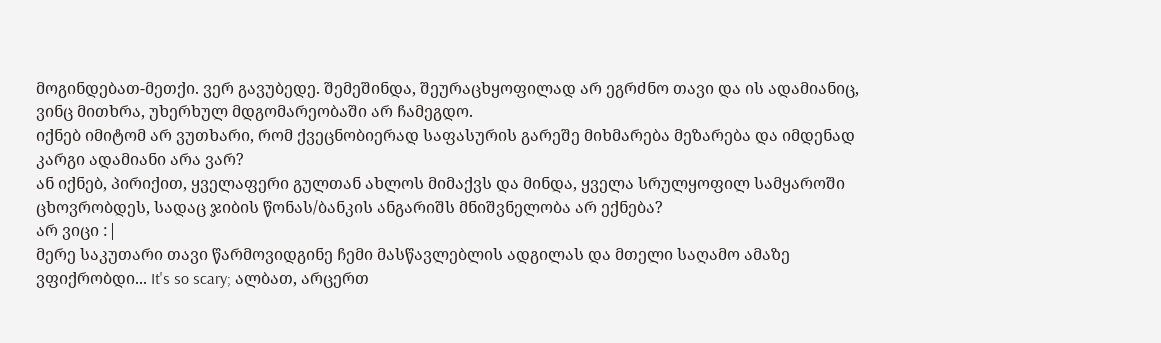მოგინდებათ-მეთქი. ვერ გავუბედე. შემეშინდა, შეურაცხყოფილად არ ეგრძნო თავი და ის ადამიანიც, ვინც მითხრა, უხერხულ მდგომარეობაში არ ჩამეგდო.
იქნებ იმიტომ არ ვუთხარი, რომ ქვეცნობიერად საფასურის გარეშე მიხმარება მეზარება და იმდენად კარგი ადამიანი არა ვარ?
ან იქნებ, პირიქით, ყველაფერი გულთან ახლოს მიმაქვს და მინდა, ყველა სრულყოფილ სამყაროში ცხოვრობდეს, სადაც ჯიბის წონას/ბანკის ანგარიშს მნიშვნელობა არ ექნება?
არ ვიცი :|
მერე საკუთარი თავი წარმოვიდგინე ჩემი მასწავლებლის ადგილას და მთელი საღამო ამაზე ვფიქრობდი... It's so scary; ალბათ, არცერთ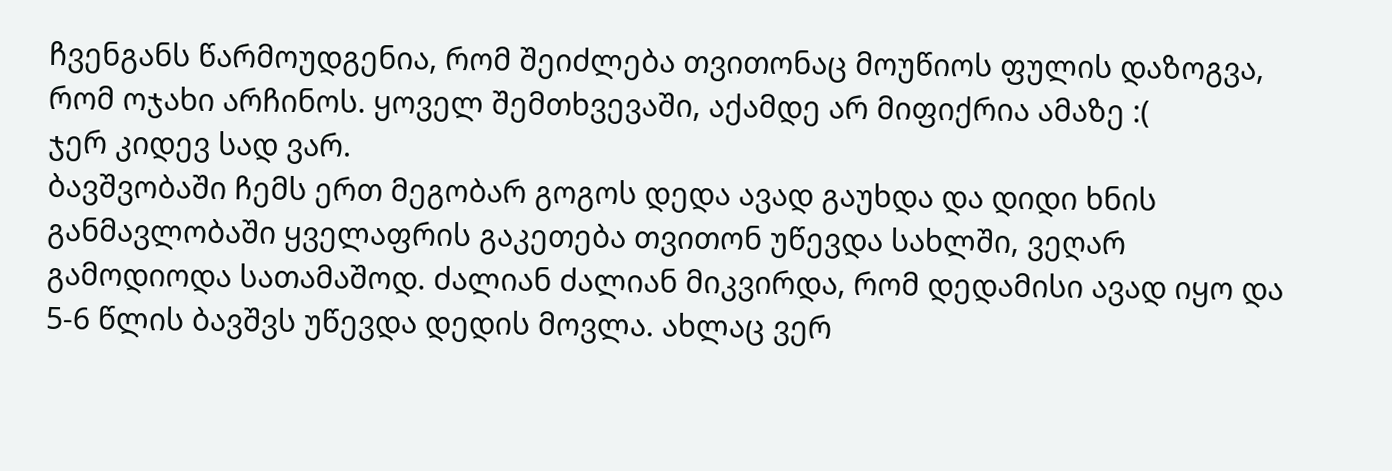ჩვენგანს წარმოუდგენია, რომ შეიძლება თვითონაც მოუწიოს ფულის დაზოგვა, რომ ოჯახი არჩინოს. ყოველ შემთხვევაში, აქამდე არ მიფიქრია ამაზე :(
ჯერ კიდევ სად ვარ.
ბავშვობაში ჩემს ერთ მეგობარ გოგოს დედა ავად გაუხდა და დიდი ხნის განმავლობაში ყველაფრის გაკეთება თვითონ უწევდა სახლში, ვეღარ გამოდიოდა სათამაშოდ. ძალიან ძალიან მიკვირდა, რომ დედამისი ავად იყო და 5-6 წლის ბავშვს უწევდა დედის მოვლა. ახლაც ვერ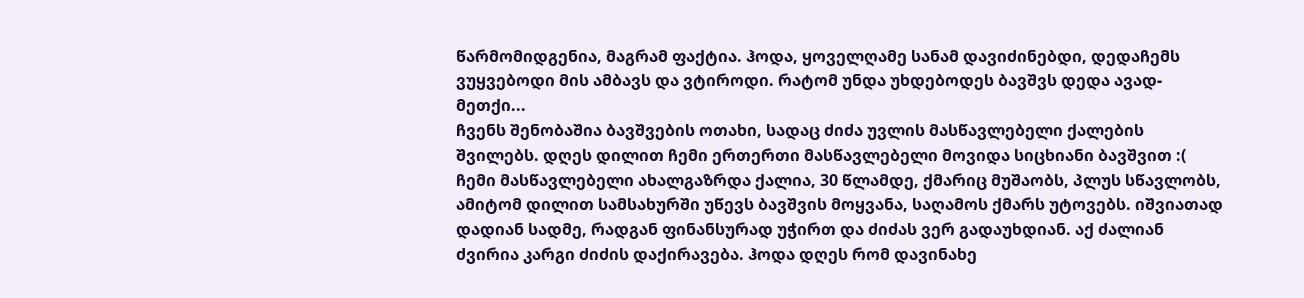წარმომიდგენია, მაგრამ ფაქტია. ჰოდა, ყოველღამე სანამ დავიძინებდი, დედაჩემს ვუყვებოდი მის ამბავს და ვტიროდი. რატომ უნდა უხდებოდეს ბავშვს დედა ავად-მეთქი...
ჩვენს შენობაშია ბავშვების ოთახი, სადაც ძიძა უვლის მასწავლებელი ქალების შვილებს. დღეს დილით ჩემი ერთერთი მასწავლებელი მოვიდა სიცხიანი ბავშვით :(
ჩემი მასწავლებელი ახალგაზრდა ქალია, 30 წლამდე, ქმარიც მუშაობს, პლუს სწავლობს, ამიტომ დილით სამსახურში უწევს ბავშვის მოყვანა, საღამოს ქმარს უტოვებს. იშვიათად დადიან სადმე, რადგან ფინანსურად უჭირთ და ძიძას ვერ გადაუხდიან. აქ ძალიან ძვირია კარგი ძიძის დაქირავება. ჰოდა დღეს რომ დავინახე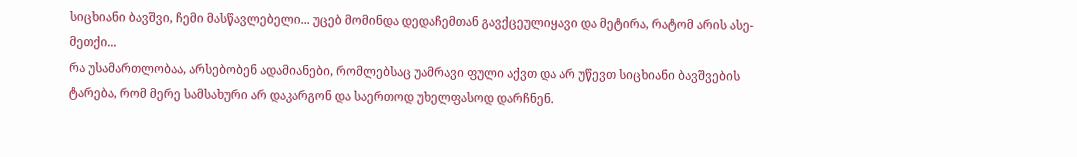სიცხიანი ბავშვი, ჩემი მასწავლებელი... უცებ მომინდა დედაჩემთან გავქცეულიყავი და მეტირა, რატომ არის ასე-მეთქი...
რა უსამართლობაა, არსებობენ ადამიანები, რომლებსაც უამრავი ფული აქვთ და არ უწევთ სიცხიანი ბავშვების ტარება, რომ მერე სამსახური არ დაკარგონ და საერთოდ უხელფასოდ დარჩნენ.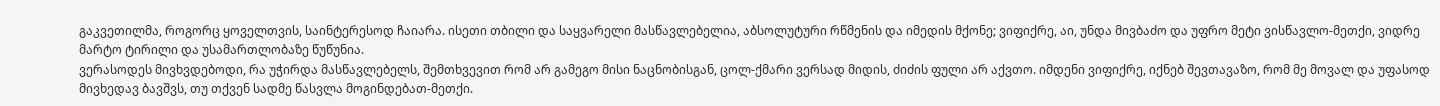გაკვეთილმა, როგორც ყოველთვის, საინტერესოდ ჩაიარა. ისეთი თბილი და საყვარელი მასწავლებელია, აბსოლუტური რწმენის და იმედის მქონე; ვიფიქრე, აი, უნდა მივბაძო და უფრო მეტი ვისწავლო-მეთქი, ვიდრე მარტო ტირილი და უსამართლობაზე წუწუნია.
ვერასოდეს მივხვდებოდი, რა უჭირდა მასწავლებელს, შემთხვევით რომ არ გამეგო მისი ნაცნობისგან, ცოლ-ქმარი ვერსად მიდის, ძიძის ფული არ აქვთო. იმდენი ვიფიქრე, იქნებ შევთავაზო, რომ მე მოვალ და უფასოდ მივხედავ ბავშვს, თუ თქვენ სადმე წასვლა მოგინდებათ-მეთქი.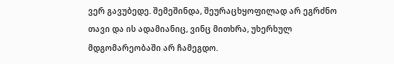ვერ გავუბედე. შემეშინდა, შეურაცხყოფილად არ ეგრძნო თავი და ის ადამიანიც, ვინც მითხრა, უხერხულ მდგომარეობაში არ ჩამეგდო.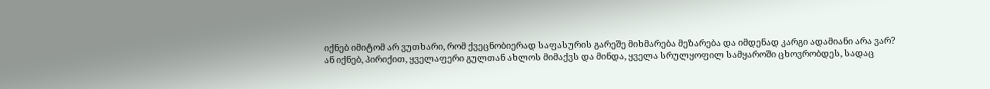იქნებ იმიტომ არ ვუთხარი, რომ ქვეცნობიერად საფასურის გარეშე მიხმარება მეზარება და იმდენად კარგი ადამიანი არა ვარ?
ან იქნებ, პირიქით, ყველაფერი გულთან ახლოს მიმაქვს და მინდა, ყველა სრულყოფილ სამყაროში ცხოვრობდეს, სადაც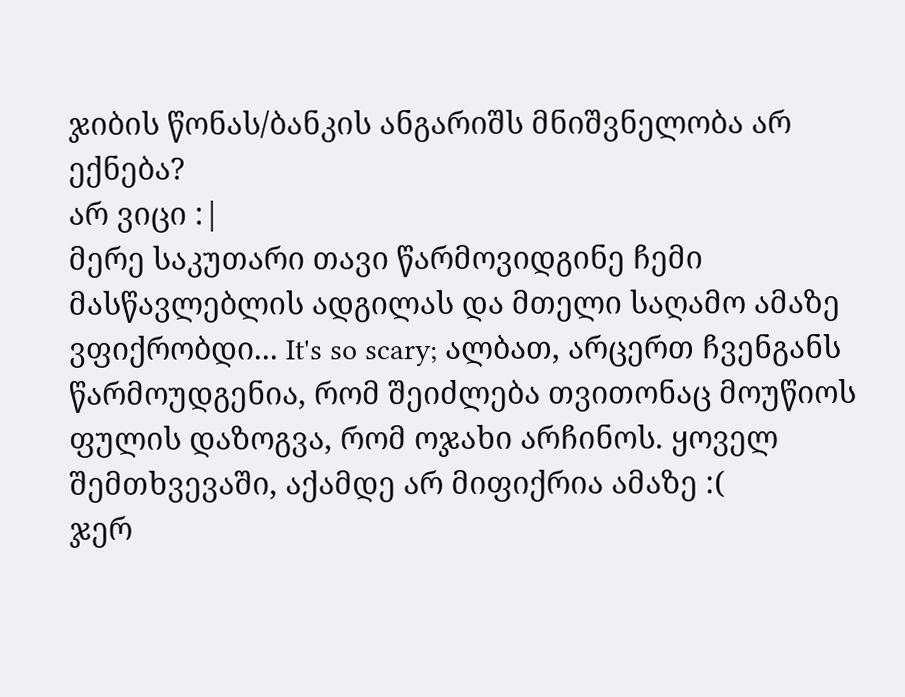ჯიბის წონას/ბანკის ანგარიშს მნიშვნელობა არ ექნება?
არ ვიცი :|
მერე საკუთარი თავი წარმოვიდგინე ჩემი მასწავლებლის ადგილას და მთელი საღამო ამაზე ვფიქრობდი... It's so scary; ალბათ, არცერთ ჩვენგანს წარმოუდგენია, რომ შეიძლება თვითონაც მოუწიოს ფულის დაზოგვა, რომ ოჯახი არჩინოს. ყოველ შემთხვევაში, აქამდე არ მიფიქრია ამაზე :(
ჯერ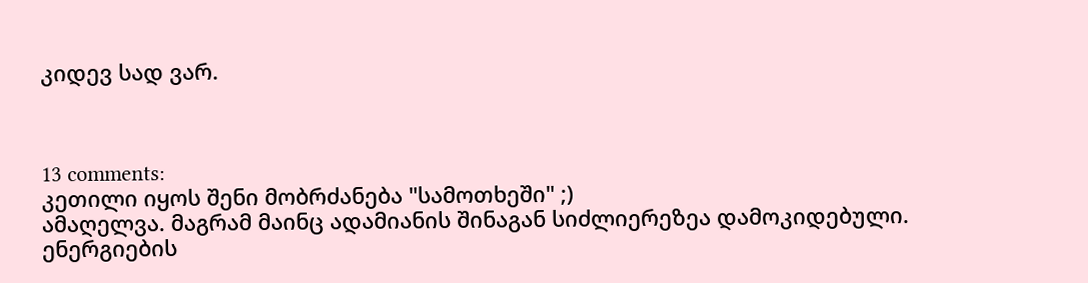კიდევ სად ვარ.



13 comments:
კეთილი იყოს შენი მობრძანება "სამოთხეში" ;)
ამაღელვა. მაგრამ მაინც ადამიანის შინაგან სიძლიერეზეა დამოკიდებული. ენერგიების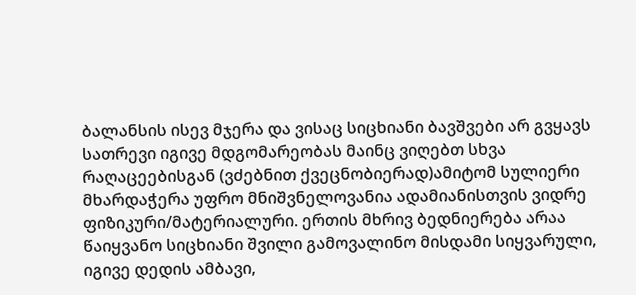ბალანსის ისევ მჯერა და ვისაც სიცხიანი ბავშვები არ გვყავს სათრევი იგივე მდგომარეობას მაინც ვიღებთ სხვა რაღაცეებისგან (ვძებნით ქვეცნობიერად)ამიტომ სულიერი მხარდაჭერა უფრო მნიშვნელოვანია ადამიანისთვის ვიდრე ფიზიკური/მატერიალური. ერთის მხრივ ბედნიერება არაა წაიყვანო სიცხიანი შვილი გამოვალინო მისდამი სიყვარული, იგივე დედის ამბავი,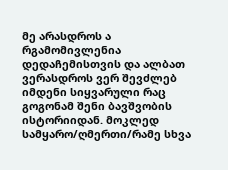მე არასდროს ა რგამომივლენია დედაჩემისთვის და ალბათ ვერასდროს ვერ შევძლებ იმდენი სიყვარული რაც გოგონამ შენი ბავშვობის ისტორიიდან. მოკლედ სამყარო/ღმერთი/რამე სხვა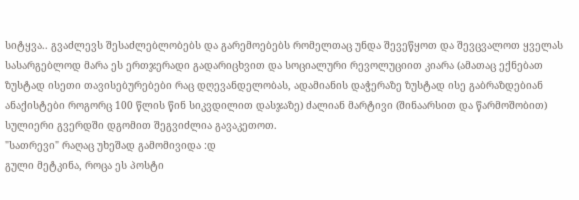სიტყვა.. გვაძლევს შესაძლებლობებს და გარემოებებს რომელთაც უნდა შევეწყოთ და შევცვალოთ ყველას სასარგებლოდ მარა ეს ერთჯერადი გადარიცხვით და სოციალური რევოლუციით კიარა (ამათაც ექნებათ ზუსტად ისეთი თავისებურებები რაც დღევანდელობას, ადამიანის დაჭერაზე ზუსტად ისე გაბრაზდებიან ანაქისტები როგორც 100 წლის წინ სიკვდილით დასჯაზე) ძალიან მარტივი (შინაარსით და წარმოშობით) სულიერი გვერდში დგომით შეგვიძლია გავაკეთოთ.
"სათრევი" რაღაც უხეშად გამომივიდა :დ
გული მეტკინა, როცა ეს პოსტი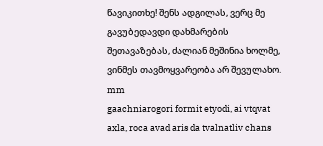წავიკითხე! შენს ადგილას, ვერც მე გავუბედავდი დახმარების შეთავაზებას, ძალიან მეშინია ხოლმე, ვინმეს თავმოყვარეობა არ შევულახო.
mm
gaachniarogori formit etyodi, ai vtqvat axla, roca avad aris da tvalnatliv chans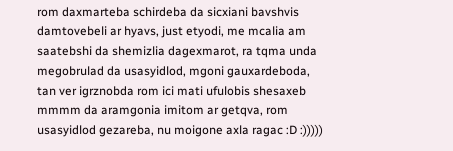rom daxmarteba schirdeba da sicxiani bavshvis damtovebeli ar hyavs, just etyodi, me mcalia am saatebshi da shemizlia dagexmarot, ra tqma unda megobrulad da usasyidlod, mgoni gauxardeboda, tan ver igrznobda rom ici mati ufulobis shesaxeb mmmm da aramgonia imitom ar getqva, rom usasyidlod gezareba, nu moigone axla ragac :D :)))))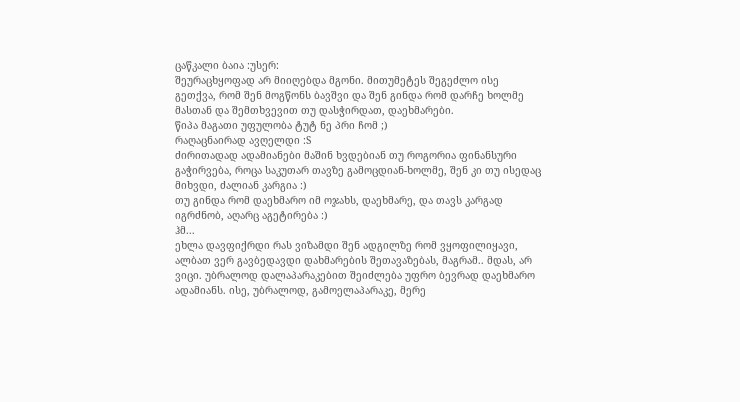ცაწკალი ბაია :უსერ:
შეურაცხყოფად არ მიიღებდა მგონი. მითუმეტეს შეგეძლო ისე გეთქვა, რომ შენ მოგწონს ბავშვი და შენ გინდა რომ დარჩე ხოლმე მასთან და შემთხვევით თუ დასჭირდათ, დაეხმარები.
წიპა მაგათი უფულობა ტუტ ნე პრი ჩომ ;)
რაღაცნაირად ავღელდი :S
ძირითადად ადამიანები მაშინ ხვდებიან თუ როგორია ფინანსური გაჭირვება, როცა საკუთარ თავზე გამოცდიან-ხოლმე, შენ კი თუ ისედაც მიხვდი, ძალიან კარგია :)
თუ გინდა რომ დაეხმარო იმ ოჯახს, დაეხმარე, და თავს კარგად იგრძნობ, აღარც აგეტირება :)
ჰმ...
ეხლა დავფიქრდი რას ვიზამდი შენ ადგილზე რომ ვყოფილიყავი, ალბათ ვერ გავბედავდი დახმარების შეთავაზებას, მაგრამ.. მდას, არ ვიცი. უბრალოდ დალაპარაკებით შეიძლება უფრო ბევრად დაეხმარო ადამიანს. ისე, უბრალოდ, გამოელაპარაკე, მერე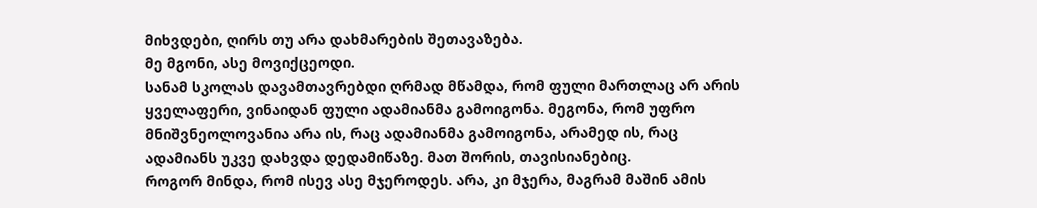მიხვდები, ღირს თუ არა დახმარების შეთავაზება.
მე მგონი, ასე მოვიქცეოდი.
სანამ სკოლას დავამთავრებდი ღრმად მწამდა, რომ ფული მართლაც არ არის ყველაფერი, ვინაიდან ფული ადამიანმა გამოიგონა. მეგონა, რომ უფრო მნიშვნეოლოვანია არა ის, რაც ადამიანმა გამოიგონა, არამედ ის, რაც ადამიანს უკვე დახვდა დედამიწაზე. მათ შორის, თავისიანებიც.
როგორ მინდა, რომ ისევ ასე მჯეროდეს. არა, კი მჯერა, მაგრამ მაშინ ამის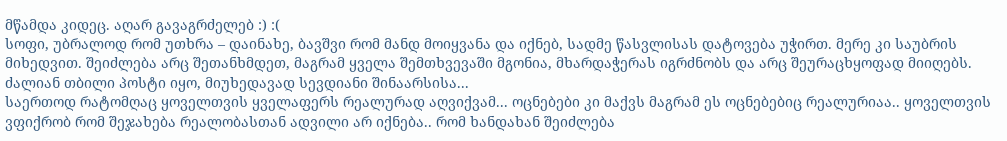მწამდა კიდეც. აღარ გავაგრძელებ :) :(
სოფი, უბრალოდ რომ უთხრა – დაინახე, ბავშვი რომ მანდ მოიყვანა და იქნებ, სადმე წასვლისას დატოვება უჭირთ. მერე კი საუბრის მიხედვით. შეიძლება არც შეთანხმდეთ, მაგრამ ყველა შემთხვევაში მგონია, მხარდაჭერას იგრძნობს და არც შეურაცხყოფად მიიღებს.
ძალიან თბილი პოსტი იყო, მიუხედავად სევდიანი შინაარსისა...
საერთოდ რატომღაც ყოველთვის ყველაფერს რეალურად აღვიქვამ... ოცნებები კი მაქვს მაგრამ ეს ოცნებებიც რეალურიაა.. ყოველთვის ვფიქრობ რომ შეჯახება რეალობასთან ადვილი არ იქნება.. რომ ხანდახან შეიძლება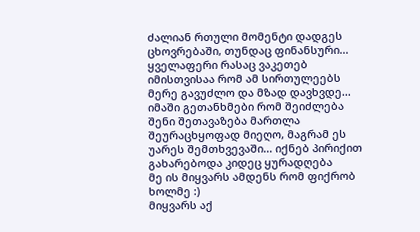ძალიან რთული მომენტი დადგეს ცხოვრებაში, თუნდაც ფინანსური... ყველაფერი რასაც ვაკეთებ იმისთვისაა რომ ამ სირთულეებს მერე გავუძლო და მზად დავხვდე...
იმაში გეთანხმები რომ შეიძლება შენი შეთავაზება მართლა შეურაცხყოფად მიეღო, მაგრამ ეს უარეს შემთხვევაში... იქნებ პირიქით გახარებოდა კიდეც ყურადღება
მე ის მიყვარს ამდენს რომ ფიქრობ ხოლმე :)
მიყვარს აქ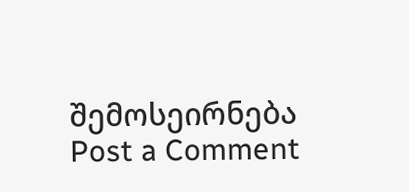შემოსეირნება
Post a Comment